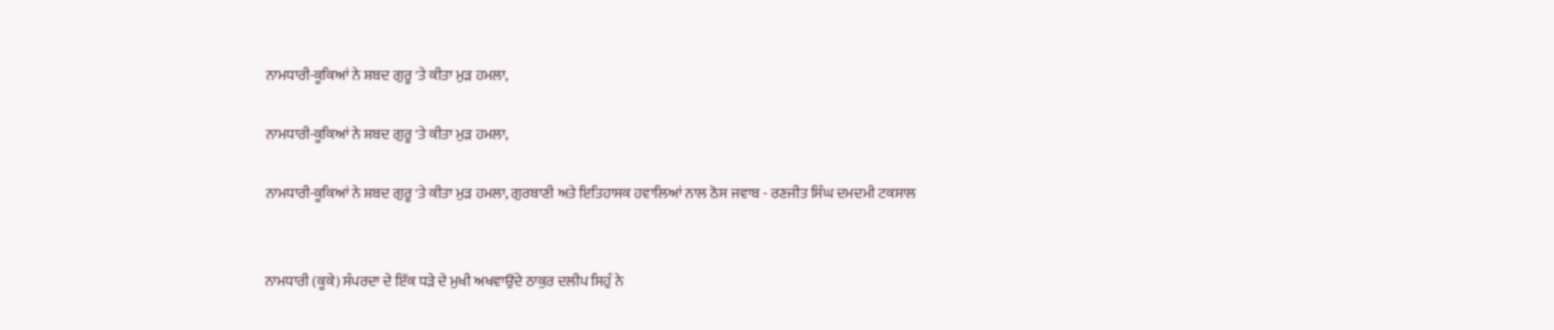ਨਾਮਧਾਰੀ-ਕੂਕਿਆਂ ਨੇ ਸ਼ਬਦ ਗੁਰੂ 'ਤੇ ਕੀਤਾ ਮੁੜ ਹਮਲਾ,

ਨਾਮਧਾਰੀ-ਕੂਕਿਆਂ ਨੇ ਸ਼ਬਦ ਗੁਰੂ 'ਤੇ ਕੀਤਾ ਮੁੜ ਹਮਲਾ,

ਨਾਮਧਾਰੀ-ਕੂਕਿਆਂ ਨੇ ਸ਼ਬਦ ਗੁਰੂ 'ਤੇ ਕੀਤਾ ਮੁੜ ਹਮਲਾ, ਗੁਰਬਾਣੀ ਅਤੇ ਇਤਿਹਾਸਕ ਹਵਾਲਿਆਂ ਨਾਲ ਠੋਸ ਜਵਾਬ - ਰਣਜੀਤ ਸਿੰਘ ਦਮਦਮੀ ਟਕਸਾਲ


ਨਾਮਧਾਰੀ (ਕੂਕੇ) ਸੰਪਰਦਾ ਦੇ ਇੱਕ ਧੜੇ ਦੇ ਮੁਖੀ ਅਖਵਾਉਂਦੇ ਠਾਕੁਰ ਦਲੀਪ ਸਿਹੁੰ ਨੇ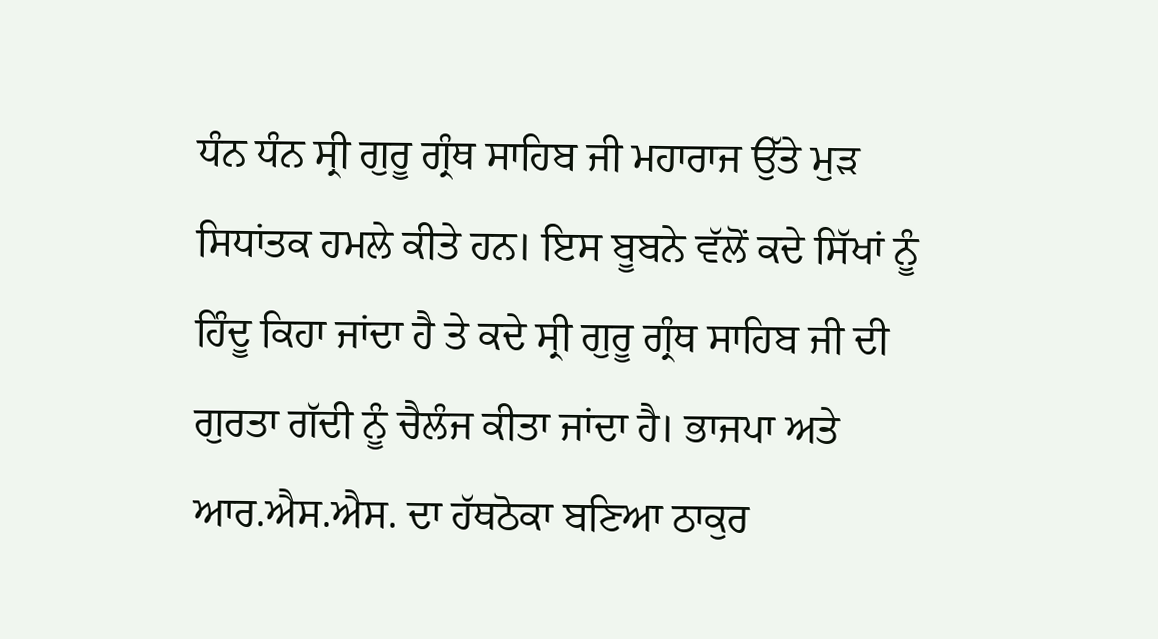ਧੰਨ ਧੰਨ ਸ੍ਰੀ ਗੁਰੂ ਗ੍ਰੰਥ ਸਾਹਿਬ ਜੀ ਮਹਾਰਾਜ ਉੱਤੇ ਮੁੜ ਸਿਧਾਂਤਕ ਹਮਲੇ ਕੀਤੇ ਹਨ। ਇਸ ਬੂਬਨੇ ਵੱਲੋਂ ਕਦੇ ਸਿੱਖਾਂ ਨੂੰ ਹਿੰਦੂ ਕਿਹਾ ਜਾਂਦਾ ਹੈ ਤੇ ਕਦੇ ਸ੍ਰੀ ਗੁਰੂ ਗ੍ਰੰਥ ਸਾਹਿਬ ਜੀ ਦੀ ਗੁਰਤਾ ਗੱਦੀ ਨੂੰ ਚੈਲੰਜ ਕੀਤਾ ਜਾਂਦਾ ਹੈ। ਭਾਜਪਾ ਅਤੇ ਆਰ.ਐਸ.ਐਸ. ਦਾ ਹੱਥਠੋਕਾ ਬਣਿਆ ਠਾਕੁਰ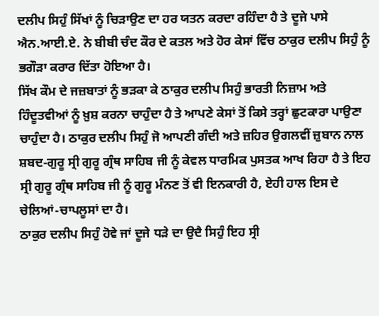ਦਲੀਪ ਸਿਹੁੰ ਸਿੱਖਾਂ ਨੂੰ ਚਿੜਾਉਣ ਦਾ ਹਰ ਯਤਨ ਕਰਦਾ ਰਹਿੰਦਾ ਹੈ ਤੇ ਦੂਜੇ ਪਾਸੇ ਐਨ.ਆਈ.ਏ. ਨੇ ਬੀਬੀ ਚੰਦ ਕੌਰ ਦੇ ਕਤਲ ਅਤੇ ਹੋਰ ਕੇਸਾਂ ਵਿੱਚ ਠਾਕੁਰ ਦਲੀਪ ਸਿਹੁੰ ਨੂੰ ਭਗੌੜਾ ਕਰਾਰ ਦਿੱਤਾ ਹੋਇਆ ਹੈ।
ਸਿੱਖ ਕੌਮ ਦੇ ਜਜ਼ਬਾਤਾਂ ਨੂੰ ਭੜਕਾ ਕੇ ਠਾਕੁਰ ਦਲੀਪ ਸਿਹੁੰ ਭਾਰਤੀ ਨਿਜ਼ਾਮ ਅਤੇ ਹਿੰਦੂਤਵੀਆਂ ਨੂੰ ਖ਼ੁਸ਼ ਕਰਨਾ ਚਾਹੁੰਦਾ ਹੈ ਤੇ ਆਪਣੇ ਕੇਸਾਂ ਤੋਂ ਕਿਸੇ ਤਰ੍ਹਾਂ ਛੁਟਕਾਰਾ ਪਾਉਣਾ ਚਾਹੁੰਦਾ ਹੈ। ਠਾਕੁਰ ਦਲੀਪ ਸਿਹੁੰ ਜੋ ਆਪਣੀ ਗੰਦੀ ਅਤੇ ਜ਼ਹਿਰ ਉਗਲਵੀਂ ਜ਼ੁਬਾਨ ਨਾਲ ਸ਼ਬਦ-ਗੁਰੂ ਸ੍ਰੀ ਗੁਰੂ ਗ੍ਰੰਥ ਸਾਹਿਬ ਜੀ ਨੂੰ ਕੇਵਲ ਧਾਰਮਿਕ ਪੁਸਤਕ ਆਖ ਰਿਹਾ ਹੈ ਤੇ ਇਹ ਸ੍ਰੀ ਗੁਰੂ ਗ੍ਰੰਥ ਸਾਹਿਬ ਜੀ ਨੂੰ ਗੁਰੂ ਮੰਨਣ ਤੋਂ ਵੀ ਇਨਕਾਰੀ ਹੈ, ਏਹੀ ਹਾਲ ਇਸ ਦੇ ਚੇਲਿਆਂ-ਚਾਪਲੂਸਾਂ ਦਾ ਹੈ।
ਠਾਕੁਰ ਦਲੀਪ ਸਿਹੁੰ ਹੋਵੇ ਜਾਂ ਦੂਜੇ ਧੜੇ ਦਾ ਉਦੈ ਸਿਹੁੰ ਇਹ ਸ੍ਰੀ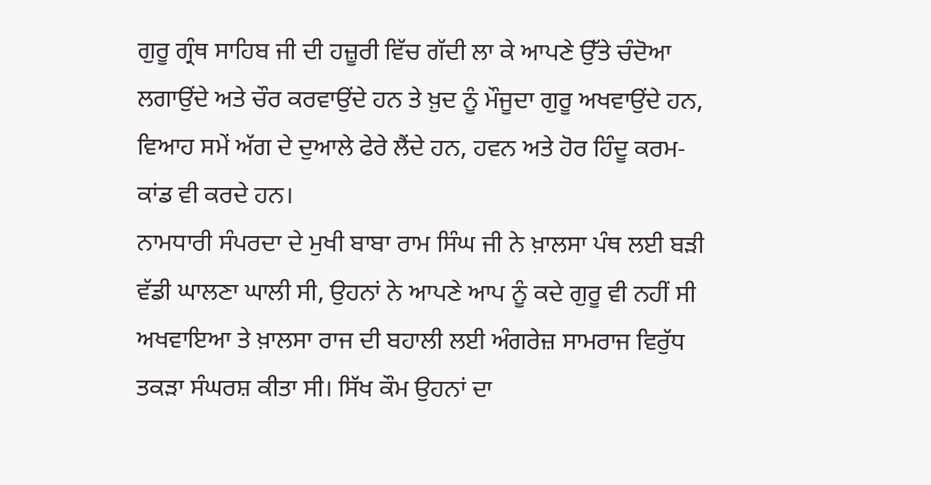ਗੁਰੂ ਗ੍ਰੰਥ ਸਾਹਿਬ ਜੀ ਦੀ ਹਜ਼ੂਰੀ ਵਿੱਚ ਗੱਦੀ ਲਾ ਕੇ ਆਪਣੇ ਉੱਤੇ ਚੰਦੋਆ ਲਗਾਉਂਦੇ ਅਤੇ ਚੌਰ ਕਰਵਾਉਂਦੇ ਹਨ ਤੇ ਖ਼ੁਦ ਨੂੰ ਮੌਜੂਦਾ ਗੁਰੂ ਅਖਵਾਉਂਦੇ ਹਨ, ਵਿਆਹ ਸਮੇਂ ਅੱਗ ਦੇ ਦੁਆਲੇ ਫੇਰੇ ਲੈਂਦੇ ਹਨ, ਹਵਨ ਅਤੇ ਹੋਰ ਹਿੰਦੂ ਕਰਮ-ਕਾਂਡ ਵੀ ਕਰਦੇ ਹਨ।
ਨਾਮਧਾਰੀ ਸੰਪਰਦਾ ਦੇ ਮੁਖੀ ਬਾਬਾ ਰਾਮ ਸਿੰਘ ਜੀ ਨੇ ਖ਼ਾਲਸਾ ਪੰਥ ਲਈ ਬੜੀ ਵੱਡੀ ਘਾਲਣਾ ਘਾਲੀ ਸੀ, ਉਹਨਾਂ ਨੇ ਆਪਣੇ ਆਪ ਨੂੰ ਕਦੇ ਗੁਰੂ ਵੀ ਨਹੀਂ ਸੀ ਅਖਵਾਇਆ ਤੇ ਖ਼ਾਲਸਾ ਰਾਜ ਦੀ ਬਹਾਲੀ ਲਈ ਅੰਗਰੇਜ਼ ਸਾਮਰਾਜ ਵਿਰੁੱਧ ਤਕੜਾ ਸੰਘਰਸ਼ ਕੀਤਾ ਸੀ। ਸਿੱਖ ਕੌਮ ਉਹਨਾਂ ਦਾ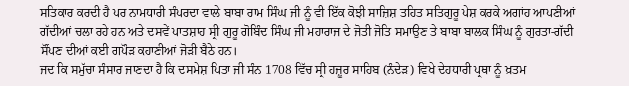ਸਤਿਕਾਰ ਕਰਦੀ ਹੈ ਪਰ ਨਾਮਧਾਰੀ ਸੰਪਰਦਾ ਵਾਲੇ ਬਾਬਾ ਰਾਮ ਸਿੰਘ ਜੀ ਨੂੰ ਵੀ ਇੱਕ ਕੋਝੀ ਸਾਜ਼ਿਸ਼ ਤਹਿਤ ਸਤਿਗੁਰੂ ਪੇਸ਼ ਕਰਕੇ ਅਗਾਂਹ ਆਪਣੀਆਂ ਗੱਦੀਆਂ ਚਲਾ ਰਹੇ ਹਨ ਅਤੇ ਦਸਵੇਂ ਪਾਤਸ਼ਾਹ ਸ੍ਰੀ ਗੁਰੂ ਗੋਬਿੰਦ ਸਿੰਘ ਜੀ ਮਹਾਰਾਜ ਦੇ ਜੋਤੀ ਜੋਤਿ ਸਮਾਉਣ ਤੇ ਬਾਬਾ ਬਾਲਕ ਸਿੰਘ ਨੂੰ ਗੁਰਤਾ-ਗੱਦੀ ਸੌਂਪਣ ਦੀਆਂ ਕਈ ਗਪੌੜ ਕਹਾਣੀਆਂ ਜੋੜੀ ਬੈਠੇ ਹਨ।
ਜਦ ਕਿ ਸਮੁੱਚਾ ਸੰਸਾਰ ਜਾਣਦਾ ਹੈ ਕਿ ਦਸਮੇਸ਼ ਪਿਤਾ ਜੀ ਸੰਨ 1708 ਵਿੱਚ ਸ੍ਰੀ ਹਜ਼ੂਰ ਸਾਹਿਬ (ਨੰਦੇੜ) ਵਿਖੇ ਦੇਹਧਾਰੀ ਪ੍ਰਥਾ ਨੂੰ ਖ਼ਤਮ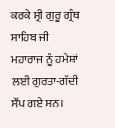ਕਰਕੇ ਸ੍ਰੀ ਗੁਰੂ ਗ੍ਰੰਥ ਸਾਹਿਬ ਜੀ ਮਹਾਰਾਜ ਨੂੰ ਹਮੇਸ਼ਾਂ ਲਈ ਗੁਰਤਾ-ਗੱਦੀ ਸੌਂਪ ਗਏ ਸਨ।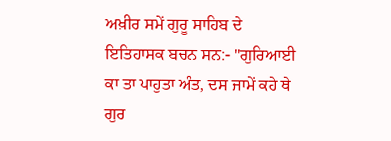ਅਖ਼ੀਰ ਸਮੇਂ ਗੁਰੂ ਸਾਹਿਬ ਦੇ ਇਤਿਹਾਸਕ ਬਚਨ ਸਨ:- "ਗੁਰਿਆਈ ਕਾ ਤਾ ਪਾਹੁਤਾ ਅੰਤ, ਦਸ ਜਾਮੇਂ ਕਹੇ ਥੇ ਗੁਰ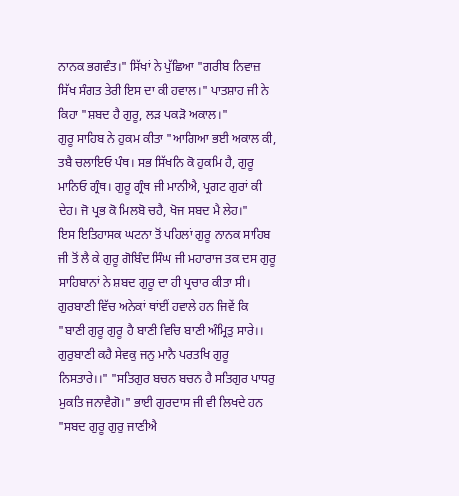ਨਾਨਕ ਭਗਵੰਤ।" ਸਿੱਖਾਂ ਨੇ ਪੁੱਛਿਆ "ਗਰੀਬ ਨਿਵਾਜ਼ ਸਿੱਖ ਸੰਗਤ ਤੇਰੀ ਇਸ ਦਾ ਕੀ ਹਵਾਲ।" ਪਾਤਸ਼ਾਹ ਜੀ ਨੇ ਕਿਹਾ "ਸ਼ਬਦ ਹੈ ਗੁਰੂ, ਲੜ ਪਕੜੋ ਅਕਾਲ।"
ਗੁਰੂ ਸਾਹਿਬ ਨੇ ਹੁਕਮ ਕੀਤਾ "ਆਗਿਆ ਭਈ ਅਕਾਲ ਕੀ, ਤਬੈ ਚਲਾਇਓ ਪੰਥ। ਸਭ ਸਿੱਖਨਿ ਕੋ ਹੁਕਮਿ ਹੈ, ਗੁਰੂ ਮਾਨਿਓ ਗ੍ਰੰਥ। ਗੁਰੂ ਗ੍ਰੰਥ ਜੀ ਮਾਨੀਐ, ਪ੍ਰਗਟ ਗੁਰਾਂ ਕੀ ਦੇਹ। ਜੋ ਪ੍ਰਭ ਕੋ ਮਿਲਬੋ ਚਹੈ, ਖੋਜ ਸਬਦ ਮੈ ਲੇਹ।"
ਇਸ ਇਤਿਹਾਸਕ ਘਟਨਾ ਤੋਂ ਪਹਿਲਾਂ ਗੁਰੂ ਨਾਨਕ ਸਾਹਿਬ ਜੀ ਤੋਂ ਲੈ ਕੇ ਗੁਰੂ ਗੋਬਿੰਦ ਸਿੰਘ ਜੀ ਮਹਾਰਾਜ ਤਕ ਦਸ ਗੁਰੂ ਸਾਹਿਬਾਨਾਂ ਨੇ ਸ਼ਬਦ ਗੁਰੂ ਦਾ ਹੀ ਪ੍ਰਚਾਰ ਕੀਤਾ ਸੀ। ਗੁਰਬਾਣੀ ਵਿੱਚ ਅਨੇਕਾਂ ਥਾਂਈਂ ਹਵਾਲੇ ਹਨ ਜਿਵੇਂ ਕਿ "ਬਾਣੀ ਗੁਰੂ ਗੁਰੂ ਹੈ ਬਾਣੀ ਵਿਚਿ ਬਾਣੀ ਅੰਮ੍ਰਿਤੁ ਸਾਰੇ।। ਗੁਰੁਬਾਣੀ ਕਹੈ ਸੇਵਕੁ ਜਨੁ ਮਾਨੈ ਪਰਤਖਿ ਗੁਰੂ ਨਿਸਤਾਰੇ।।" "ਸਤਿਗੁਰ ਬਚਨ ਬਚਨ ਹੈ ਸਤਿਗੁਰ ਪਾਧਰੁ ਮੁਕਤਿ ਜਨਾਵੈਗੋ।" ਭਾਈ ਗੁਰਦਾਸ ਜੀ ਵੀ ਲਿਖਦੇ ਹਨ "ਸਬਦ ਗੁਰੂ ਗੁਰੁ ਜਾਣੀਐ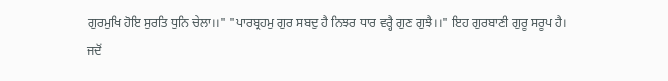ਗੁਰਮੁਖਿ ਹੋਇ ਸੁਰਤਿ ਧੁਨਿ ਚੇਲਾ।।" "ਪਾਰਬ੍ਰਹਮੁ ਗੁਰ ਸਬਦੁ ਹੈ ਨਿਝਰ ਧਾਰ ਵਰ੍ਹੈ ਗੁਣ ਗੁਝੈ।।" ਇਹ ਗੁਰਬਾਣੀ ਗੁਰੂ ਸਰੂਪ ਹੈ।
ਜਦੋਂ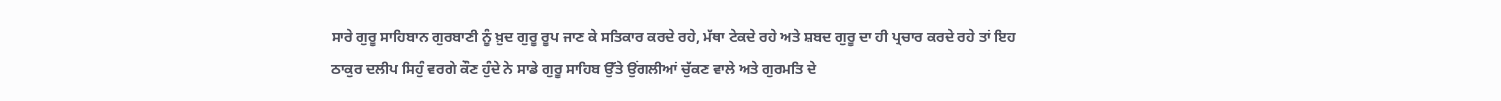ਸਾਰੇ ਗੁਰੂ ਸਾਹਿਬਾਨ ਗੁਰਬਾਣੀ ਨੂੰ ਖ਼ੁਦ ਗੁਰੂ ਰੂਪ ਜਾਣ ਕੇ ਸਤਿਕਾਰ ਕਰਦੇ ਰਹੇ, ਮੱਥਾ ਟੇਕਦੇ ਰਹੇ ਅਤੇ ਸ਼ਬਦ ਗੁਰੂ ਦਾ ਹੀ ਪ੍ਰਚਾਰ ਕਰਦੇ ਰਹੇ ਤਾਂ ਇਹ ਠਾਕੁਰ ਦਲੀਪ ਸਿਹੁੰ ਵਰਗੇ ਕੌਣ ਹੁੰਦੇ ਨੇ ਸਾਡੇ ਗੁਰੂ ਸਾਹਿਬ ਉੱਤੇ ਉਂਗਲੀਆਂ ਚੁੱਕਣ ਵਾਲੇ ਅਤੇ ਗੁਰਮਤਿ ਦੇ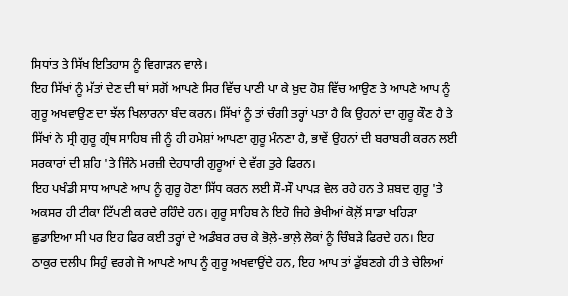ਸਿਧਾਂਤ ਤੇ ਸਿੱਖ ਇਤਿਹਾਸ ਨੂੰ ਵਿਗਾੜਨ ਵਾਲੇ।
ਇਹ ਸਿੱਖਾਂ ਨੂੰ ਮੱਤਾਂ ਦੇਣ ਦੀ ਥਾਂ ਸਗੋਂ ਆਪਣੇ ਸਿਰ ਵਿੱਚ ਪਾਣੀ ਪਾ ਕੇ ਖ਼ੁਦ ਹੋਸ਼ ਵਿੱਚ ਆਉਣ ਤੇ ਆਪਣੇ ਆਪ ਨੂੰ ਗੁਰੂ ਅਖਵਾਉਣ ਦਾ ਝੱਲ ਖਿਲਾਰਨਾ ਬੰਦ ਕਰਨ। ਸਿੱਖਾਂ ਨੂੰ ਤਾਂ ਚੰਗੀ ਤਰ੍ਹਾਂ ਪਤਾ ਹੈ ਕਿ ਉਹਨਾਂ ਦਾ ਗੁਰੂ ਕੌਣ ਹੈ ਤੇ ਸਿੱਖਾਂ ਨੇ ਸ੍ਰੀ ਗੁਰੂ ਗ੍ਰੰਥ ਸਾਹਿਬ ਜੀ ਨੂੰ ਹੀ ਹਮੇਸ਼ਾਂ ਆਪਣਾ ਗੁਰੂ ਮੰਨਣਾ ਹੈ, ਭਾਵੇਂ ਉਹਨਾਂ ਦੀ ਬਰਾਬਰੀ ਕਰਨ ਲਈ ਸਰਕਾਰਾਂ ਦੀ ਸ਼ਹਿ 'ਤੇ ਜਿੰਨੇ ਮਰਜ਼ੀ ਦੇਹਧਾਰੀ ਗੁਰੂਆਂ ਦੇ ਵੱਗ ਤੁਰੇ ਫਿਰਨ।
ਇਹ ਪਖੰਡੀ ਸਾਧ ਆਪਣੇ ਆਪ ਨੂੰ ਗੁਰੂ ਹੋਣਾ ਸਿੱਧ ਕਰਨ ਲਈ ਸੌ-ਸੌ ਪਾਪੜ ਵੇਲ ਰਹੇ ਹਨ ਤੇ ਸ਼ਬਦ ਗੁਰੂ 'ਤੇ ਅਕਸਰ ਹੀ ਟੀਕਾ ਟਿੱਪਣੀ ਕਰਦੇ ਰਹਿੰਦੇ ਹਨ। ਗੁਰੂ ਸਾਹਿਬ ਨੇ ਇਹੋ ਜਿਹੇ ਭੇਖੀਆਂ ਕੋਲ਼ੋਂ ਸਾਡਾ ਖਹਿੜਾ ਛੁਡਾਇਆ ਸੀ ਪਰ ਇਹ ਫਿਰ ਕਈ ਤਰ੍ਹਾਂ ਦੇ ਅਡੰਬਰ ਰਚ ਕੇ ਭੋਲ਼ੇ-ਭਾਲ਼ੇ ਲੋਕਾਂ ਨੂੰ ਚਿੰਬੜੇ ਫਿਰਦੇ ਹਨ। ਇਹ ਠਾਕੁਰ ਦਲੀਪ ਸਿਹੁੰ ਵਰਗੇ ਜੋ ਆਪਣੇ ਆਪ ਨੂੰ ਗੁਰੂ ਅਖਵਾਉਂਦੇ ਹਨ, ਇਹ ਆਪ ਤਾਂ ਡੁੱਬਣਗੇ ਹੀ ਤੇ ਚੇਲਿਆਂ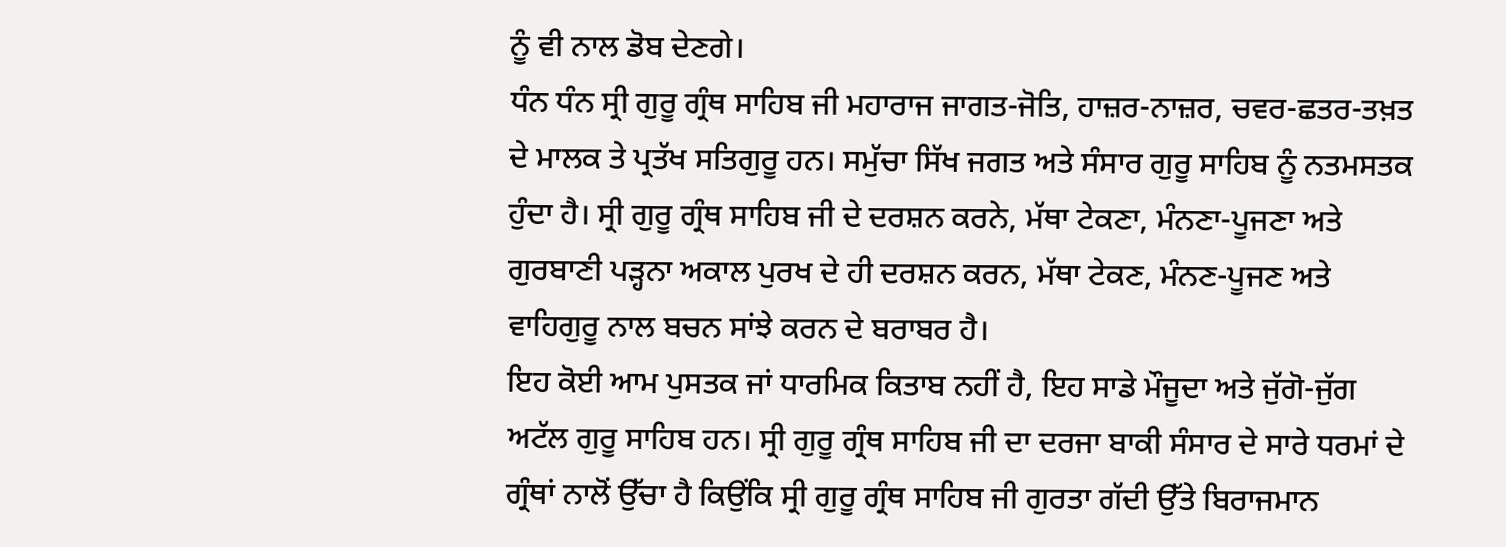ਨੂੰ ਵੀ ਨਾਲ ਡੋਬ ਦੇਣਗੇ।
ਧੰਨ ਧੰਨ ਸ੍ਰੀ ਗੁਰੂ ਗ੍ਰੰਥ ਸਾਹਿਬ ਜੀ ਮਹਾਰਾਜ ਜਾਗਤ-ਜੋਤਿ, ਹਾਜ਼ਰ-ਨਾਜ਼ਰ, ਚਵਰ-ਛਤਰ-ਤਖ਼ਤ ਦੇ ਮਾਲਕ ਤੇ ਪ੍ਰਤੱਖ ਸਤਿਗੁਰੂ ਹਨ। ਸਮੁੱਚਾ ਸਿੱਖ ਜਗਤ ਅਤੇ ਸੰਸਾਰ ਗੁਰੂ ਸਾਹਿਬ ਨੂੰ ਨਤਮਸਤਕ ਹੁੰਦਾ ਹੈ। ਸ੍ਰੀ ਗੁਰੂ ਗ੍ਰੰਥ ਸਾਹਿਬ ਜੀ ਦੇ ਦਰਸ਼ਨ ਕਰਨੇ, ਮੱਥਾ ਟੇਕਣਾ, ਮੰਨਣਾ-ਪੂਜਣਾ ਅਤੇ ਗੁਰਬਾਣੀ ਪੜ੍ਹਨਾ ਅਕਾਲ ਪੁਰਖ ਦੇ ਹੀ ਦਰਸ਼ਨ ਕਰਨ, ਮੱਥਾ ਟੇਕਣ, ਮੰਨਣ-ਪੂਜਣ ਅਤੇ ਵਾਹਿਗੁਰੂ ਨਾਲ ਬਚਨ ਸਾਂਝੇ ਕਰਨ ਦੇ ਬਰਾਬਰ ਹੈ।
ਇਹ ਕੋਈ ਆਮ ਪੁਸਤਕ ਜਾਂ ਧਾਰਮਿਕ ਕਿਤਾਬ ਨਹੀਂ ਹੈ, ਇਹ ਸਾਡੇ ਮੌਜੂਦਾ ਅਤੇ ਜੁੱਗੋ-ਜੁੱਗ ਅਟੱਲ ਗੁਰੂ ਸਾਹਿਬ ਹਨ। ਸ੍ਰੀ ਗੁਰੂ ਗ੍ਰੰਥ ਸਾਹਿਬ ਜੀ ਦਾ ਦਰਜਾ ਬਾਕੀ ਸੰਸਾਰ ਦੇ ਸਾਰੇ ਧਰਮਾਂ ਦੇ ਗ੍ਰੰਥਾਂ ਨਾਲੋਂ ਉੱਚਾ ਹੈ ਕਿਉਂਕਿ ਸ੍ਰੀ ਗੁਰੂ ਗ੍ਰੰਥ ਸਾਹਿਬ ਜੀ ਗੁਰਤਾ ਗੱਦੀ ਉੱਤੇ ਬਿਰਾਜਮਾਨ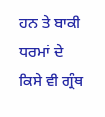ਹਨ ਤੇ ਬਾਕੀ ਧਰਮਾਂ ਦੇ ਕਿਸੇ ਵੀ ਗ੍ਰੰਥ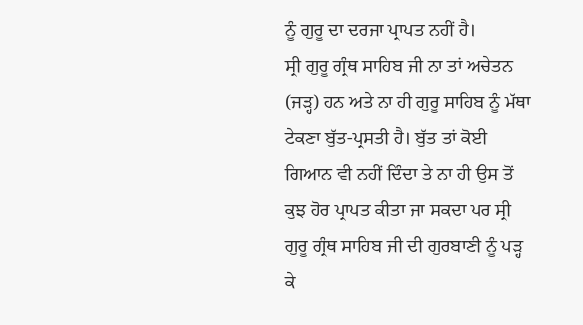ਨੂੰ ਗੁਰੂ ਦਾ ਦਰਜਾ ਪ੍ਰਾਪਤ ਨਹੀਂ ਹੈ।
ਸ੍ਰੀ ਗੁਰੂ ਗ੍ਰੰਥ ਸਾਹਿਬ ਜੀ ਨਾ ਤਾਂ ਅਚੇਤਨ (ਜੜ੍ਹ) ਹਨ ਅਤੇ ਨਾ ਹੀ ਗੁਰੂ ਸਾਹਿਬ ਨੂੰ ਮੱਥਾ ਟੇਕਣਾ ਬੁੱਤ-ਪ੍ਰਸਤੀ ਹੈ। ਬੁੱਤ ਤਾਂ ਕੋਈ ਗਿਆਨ ਵੀ ਨਹੀਂ ਦਿੰਦਾ ਤੇ ਨਾ ਹੀ ਉਸ ਤੋਂ ਕੁਝ ਹੋਰ ਪ੍ਰਾਪਤ ਕੀਤਾ ਜਾ ਸਕਦਾ ਪਰ ਸ੍ਰੀ ਗੁਰੂ ਗ੍ਰੰਥ ਸਾਹਿਬ ਜੀ ਦੀ ਗੁਰਬਾਣੀ ਨੂੰ ਪੜ੍ਹ ਕੇ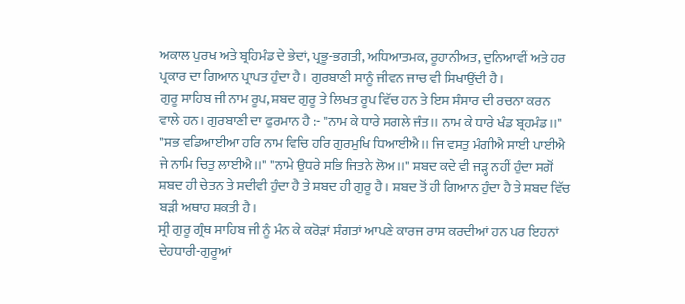ਅਕਾਲ ਪੁਰਖ ਅਤੇ ਬ੍ਰਹਿਮੰਡ ਦੇ ਭੇਦਾਂ, ਪ੍ਰਭੂ-ਭਗਤੀ, ਅਧਿਆਤਮਕ, ਰੂਹਾਨੀਅਤ, ਦੁਨਿਆਵੀਂ ਅਤੇ ਹਰ ਪ੍ਰਕਾਰ ਦਾ ਗਿਆਨ ਪ੍ਰਾਪਤ ਹੁੰਦਾ ਹੈ। ਗੁਰਬਾਣੀ ਸਾਨੂੰ ਜੀਵਨ ਜਾਚ ਵੀ ਸਿਖਾਉਂਦੀ ਹੈ।
ਗੁਰੂ ਸਾਹਿਬ ਜੀ ਨਾਮ ਰੂਪ, ਸ਼ਬਦ ਗੁਰੂ ਤੇ ਲਿਖਤ ਰੂਪ ਵਿੱਚ ਹਨ ਤੇ ਇਸ ਸੰਸਾਰ ਦੀ ਰਚਨਾ ਕਰਨ ਵਾਲੇ ਹਨ। ਗੁਰਬਾਣੀ ਦਾ ਫੁਰਮਾਨ ਹੈ :- "ਨਾਮ ਕੇ ਧਾਰੇ ਸਗਲੇ ਜੰਤ।। ਨਾਮ ਕੇ ਧਾਰੇ ਖੰਡ ਬ੍ਰਹਮੰਡ।।" "ਸਭ ਵਡਿਆਈਆ ਹਰਿ ਨਾਮ ਵਿਚਿ ਹਰਿ ਗੁਰਮੁਖਿ ਧਿਆਈਐ।। ਜਿ ਵਸਤੁ ਮੰਗੀਐ ਸਾਈ ਪਾਈਐ ਜੇ ਨਾਮਿ ਚਿਤੁ ਲਾਈਐ।।" "ਨਾਮੇ ਉਧਰੇ ਸਭਿ ਜਿਤਨੇ ਲੋਅ।।" ਸ਼ਬਦ ਕਦੇ ਵੀ ਜੜ੍ਹ ਨਹੀਂ ਹੁੰਦਾ ਸਗੋਂ ਸ਼ਬਦ ਹੀ ਚੇਤਨ ਤੇ ਸਦੀਵੀ ਹੁੰਦਾ ਹੈ ਤੇ ਸ਼ਬਦ ਹੀ ਗੁਰੂ ਹੈ। ਸ਼ਬਦ ਤੋਂ ਹੀ ਗਿਆਨ ਹੁੰਦਾ ਹੈ ਤੇ ਸ਼ਬਦ ਵਿੱਚ ਬੜੀ ਅਥਾਹ ਸ਼ਕਤੀ ਹੈ।
ਸ੍ਰੀ ਗੁਰੂ ਗ੍ਰੰਥ ਸਾਹਿਬ ਜੀ ਨੂੰ ਮੰਨ ਕੇ ਕਰੋੜਾਂ ਸੰਗਤਾਂ ਆਪਣੇ ਕਾਰਜ ਰਾਸ ਕਰਦੀਆਂ ਹਨ ਪਰ ਇਹਨਾਂ ਦੇਹਧਾਰੀ-ਗੁਰੂਆਂ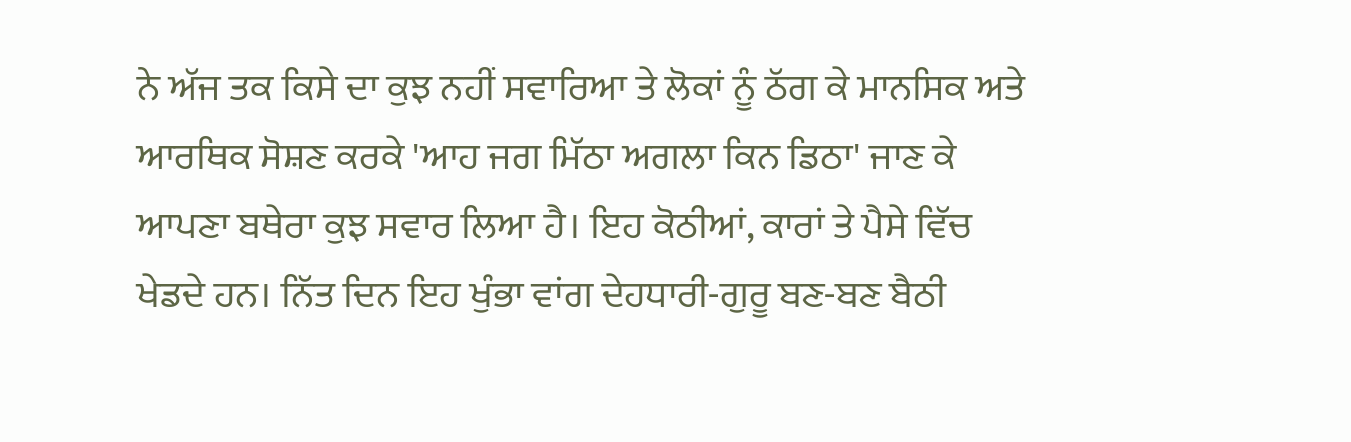ਨੇ ਅੱਜ ਤਕ ਕਿਸੇ ਦਾ ਕੁਝ ਨਹੀਂ ਸਵਾਰਿਆ ਤੇ ਲੋਕਾਂ ਨੂੰ ਠੱਗ ਕੇ ਮਾਨਸਿਕ ਅਤੇ ਆਰਥਿਕ ਸੋਸ਼ਣ ਕਰਕੇ 'ਆਹ ਜਗ ਮਿੱਠਾ ਅਗਲਾ ਕਿਨ ਡਿਠਾ' ਜਾਣ ਕੇ ਆਪਣਾ ਬਥੇਰਾ ਕੁਝ ਸਵਾਰ ਲਿਆ ਹੈ। ਇਹ ਕੋਠੀਆਂ, ਕਾਰਾਂ ਤੇ ਪੈਸੇ ਵਿੱਚ ਖੇਡਦੇ ਹਨ। ਨਿੱਤ ਦਿਨ ਇਹ ਖੁੰਭਾ ਵਾਂਗ ਦੇਹਧਾਰੀ-ਗੁਰੂ ਬਣ-ਬਣ ਬੈਠੀ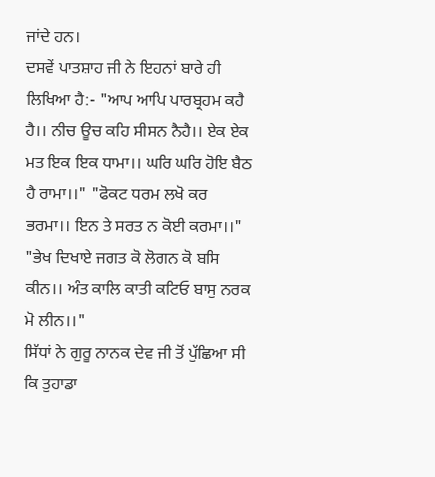ਜਾਂਦੇ ਹਨ।
ਦਸਵੇਂ ਪਾਤਸ਼ਾਹ ਜੀ ਨੇ ਇਹਨਾਂ ਬਾਰੇ ਹੀ ਲਿਖਿਆ ਹੈ:- "ਆਪ ਆਪਿ ਪਾਰਬ੍ਰਹਮ ਕਹੈ ਹੈ।। ਨੀਚ ਊਚ ਕਹਿ ਸੀਸਨ ਨੈਹੈ।। ਏਕ ਏਕ ਮਤ ਇਕ ਇਕ ਧਾਮਾ।। ਘਰਿ ਘਰਿ ਹੋਇ ਬੈਠ ਹੈ ਰਾਮਾ।।" "ਫੋਕਟ ਧਰਮ ਲਖੋ ਕਰ ਭਰਮਾ।। ਇਨ ਤੇ ਸਰਤ ਨ ਕੋਈ ਕਰਮਾ।।" "ਭੇਖ ਦਿਖਾਏ ਜਗਤ ਕੋ ਲੋਗਨ ਕੋ ਬਸਿ ਕੀਨ।। ਅੰਤ ਕਾਲਿ ਕਾਤੀ ਕਟਿਓ ਬਾਸੁ ਨਰਕ ਮੋ ਲੀਨ।।"
ਸਿੱਧਾਂ ਨੇ ਗੁਰੂ ਨਾਨਕ ਦੇਵ ਜੀ ਤੋਂ ਪੁੱਛਿਆ ਸੀ ਕਿ ਤੁਹਾਡਾ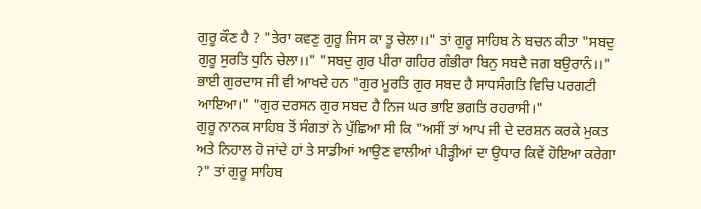ਗੁਰੂ ਕੌਣ ਹੈ ? "ਤੇਰਾ ਕਵਣੁ ਗੁਰੂ ਜਿਸ ਕਾ ਤੂ ਚੇਲਾ।।" ਤਾਂ ਗੁਰੂ ਸਾਹਿਬ ਨੇ ਬਚਨ ਕੀਤਾ "ਸਬਦੁ ਗੁਰੂ ਸੁਰਤਿ ਧੁਨਿ ਚੇਲਾ।।" "ਸਬਦੁ ਗੁਰ ਪੀਰਾ ਗਹਿਰ ਗੰਭੀਰਾ ਬਿਨੁ ਸਬਦੈ ਜਗ ਬਉਰਾਨੰ।।" ਭਾਈ ਗੁਰਦਾਸ ਜੀ ਵੀ ਆਖਦੇ ਹਨ "ਗੁਰ ਮੂਰਤਿ ਗੁਰ ਸਬਦ ਹੈ ਸਾਧਸੰਗਤਿ ਵਿਚਿ ਪਰਗਟੀ ਆਇਆ।" "ਗੁਰ ਦਰਸਨ ਗੁਰ ਸਬਦ ਹੈ ਨਿਜ ਘਰ ਭਾਇ ਭਗਤਿ ਰਹਰਾਸੀ।"
ਗੁਰੂ ਨਾਨਕ ਸਾਹਿਬ ਤੋਂ ਸੰਗਤਾਂ ਨੇ ਪੁੱਛਿਆ ਸੀ ਕਿ "ਅਸੀਂ ਤਾਂ ਆਪ ਜੀ ਦੇ ਦਰਸ਼ਨ ਕਰਕੇ ਮੁਕਤ ਅਤੇ ਨਿਹਾਲ ਹੋ ਜਾਂਦੇ ਹਾਂ ਤੇ ਸਾਡੀਆਂ ਆਉਣ ਵਾਲੀਆਂ ਪੀੜ੍ਹੀਆਂ ਦਾ ਉਧਾਰ ਕਿਵੇਂ ਹੋਇਆ ਕਰੇਗਾ ?" ਤਾਂ ਗੁਰੂ ਸਾਹਿਬ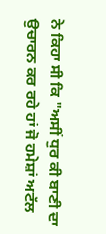ਨੇ ਕਿਹਾ ਸੀ ਕਿ "ਅਸੀਂ ਧੁਰ ਕੀ ਬਾਣੀ ਦਾ ਉਚਾਰਨ ਕਰ ਰਹੇ ਹਾਂ ਜੋ ਹਮੇਸ਼ਾਂ ਅਟੱਲ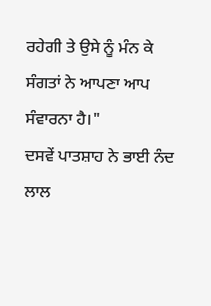ਰਹੇਗੀ ਤੇ ਉਸੇ ਨੂੰ ਮੰਨ ਕੇ ਸੰਗਤਾਂ ਨੇ ਆਪਣਾ ਆਪ ਸੰਵਾਰਨਾ ਹੈ।"
ਦਸਵੇਂ ਪਾਤਸ਼ਾਹ ਨੇ ਭਾਈ ਨੰਦ ਲਾਲ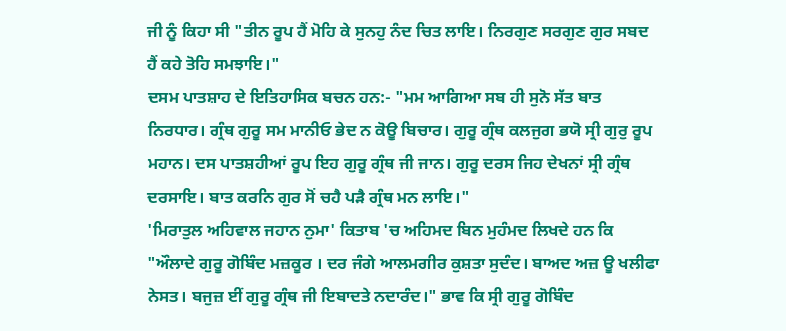ਜੀ ਨੂੰ ਕਿਹਾ ਸੀ "ਤੀਨ ਰੂਪ ਹੈਂ ਮੋਹਿ ਕੇ ਸੁਨਹੁ ਨੰਦ ਚਿਤ ਲਾਇ। ਨਿਰਗੁਣ ਸਰਗੁਣ ਗੁਰ ਸਬਦ ਹੈਂ ਕਹੇ ਤੋਹਿ ਸਮਝਾਇ।"
ਦਸਮ ਪਾਤਸ਼ਾਹ ਦੇ ਇਤਿਹਾਸਿਕ ਬਚਨ ਹਨ:- "ਮਮ ਆਗਿਆ ਸਬ ਹੀ ਸੁਨੋ ਸੱਤ ਬਾਤ ਨਿਰਧਾਰ। ਗ੍ਰੰਥ ਗੁਰੂ ਸਮ ਮਾਨੀਓ ਭੇਦ ਨ ਕੋਊ ਬਿਚਾਰ। ਗੁਰੂ ਗ੍ਰੰਥ ਕਲਜੁਗ ਭਯੋ ਸ੍ਰੀ ਗੁਰੁ ਰੂਪ ਮਹਾਨ। ਦਸ ਪਾਤਸ਼ਹੀਆਂ ਰੂਪ ਇਹ ਗੁਰੂ ਗ੍ਰੰਥ ਜੀ ਜਾਨ। ਗੁਰੂ ਦਰਸ ਜਿਹ ਦੇਖਨਾਂ ਸ੍ਰੀ ਗ੍ਰੰਥ ਦਰਸਾਇ। ਬਾਤ ਕਰਨਿ ਗੁਰ ਸੋਂ ਚਹੈ ਪੜੈ ਗ੍ਰੰਥ ਮਨ ਲਾਇ।"
'ਮਿਰਾਤੁਲ ਅਹਿਵਾਲ ਜਹਾਨ ਨੁਮਾ' ਕਿਤਾਬ 'ਚ ਅਹਿਮਦ ਬਿਨ ਮੁਹੰਮਦ ਲਿਖਦੇ ਹਨ ਕਿ "ਔਲਾਦੇ ਗੁਰੂ ਗੋਬਿੰਦ ਮਜ਼ਕੂਰ । ਦਰ ਜੰਗੇ ਆਲਮਗੀਰ ਕੁਸ਼ਤਾ ਸੁਦੰਦ। ਬਾਅਦ ਅਜ਼ ਊ ਖਲੀਫਾ ਨੇਸਤ। ਬਜੁਜ਼ ਈਂ ਗੁਰੂ ਗ੍ਰੰਥ ਜੀ ਇਬਾਦਤੇ ਨਦਾਰੰਦ।" ਭਾਵ ਕਿ ਸ੍ਰੀ ਗੁਰੂ ਗੋਬਿੰਦ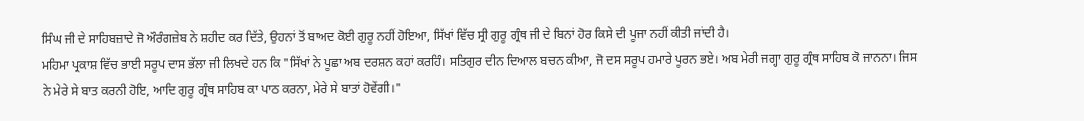ਸਿੰਘ ਜੀ ਦੇ ਸਾਹਿਬਜ਼ਾਦੇ ਜੋ ਔਰੰਗਜ਼ੇਬ ਨੇ ਸ਼ਹੀਦ ਕਰ ਦਿੱਤੇ, ਉਹਨਾਂ ਤੋਂ ਬਾਅਦ ਕੋਈ ਗੁਰੂ ਨਹੀਂ ਹੋਇਆ, ਸਿੱਖਾਂ ਵਿੱਚ ਸ੍ਰੀ ਗੁਰੂ ਗ੍ਰੰਥ ਜੀ ਦੇ ਬਿਨਾਂ ਹੋਰ ਕਿਸੇ ਦੀ ਪੂਜਾ ਨਹੀਂ ਕੀਤੀ ਜਾਂਦੀ ਹੈ।
ਮਹਿਮਾ ਪ੍ਰਕਾਸ਼ ਵਿੱਚ ਭਾਈ ਸਰੂਪ ਦਾਸ ਭੱਲਾ ਜੀ ਲਿਖਦੇ ਹਨ ਕਿ "ਸਿੱਖਾਂ ਨੇ ਪੂਛਾ ਅਬ ਦਰਸ਼ਨ ਕਹਾਂ ਕਰਹਿੰ। ਸਤਿਗੁਰ ਦੀਨ ਦਿਆਲ ਬਚਨ ਕੀਆ, ਜੋ ਦਸ ਸਰੂਪ ਹਮਾਰੇ ਪੂਰਨ ਭਏ। ਅਬ ਮੇਰੀ ਜਗ੍ਹਾ ਗੁਰੂ ਗ੍ਰੰਥ ਸਾਹਿਬ ਕੋ ਜਾਨਨਾ। ਜਿਸ ਨੇ ਮੇਰੇ ਸੇ ਬਾਤ ਕਰਨੀ ਹੋਇ, ਆਦਿ ਗੁਰੂ ਗ੍ਰੰਥ ਸਾਹਿਬ ਕਾ ਪਾਠ ਕਰਨਾ, ਮੇਰੇ ਸੇ ਬਾਤਾਂ ਹੋਵੇਂਗੀ।"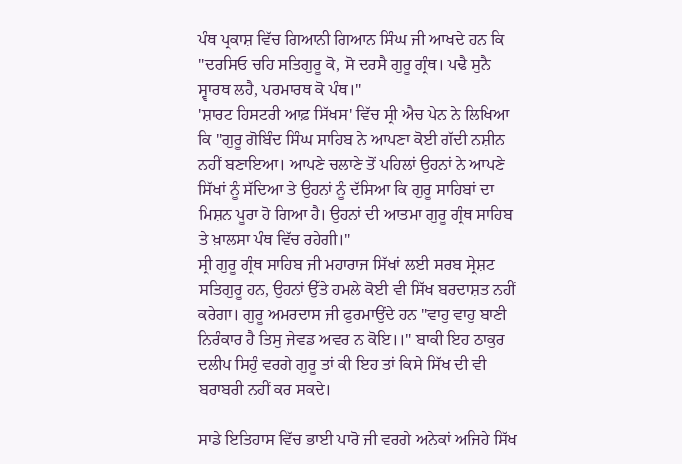ਪੰਥ ਪ੍ਰਕਾਸ਼ ਵਿੱਚ ਗਿਆਨੀ ਗਿਆਨ ਸਿੰਘ ਜੀ ਆਖਦੇ ਹਨ ਕਿ "ਦਰਸਿਓ ਚਹਿ ਸਤਿਗੁਰੂ ਕੋ, ਸੋ ਦਰਸੈ ਗੁਰੂ ਗ੍ਰੰਥ। ਪਢੈ ਸੁਨੈ ਸ੍ਵਾਰਥ ਲਹੈ, ਪਰਮਾਰਥ ਕੋ ਪੰਥ।"
'ਸ਼ਾਰਟ ਹਿਸਟਰੀ ਆਫ਼ ਸਿੱਖਸ' ਵਿੱਚ ਸ੍ਰੀ ਐਚ ਪੇਨ ਨੇ ਲਿਖਿਆ ਕਿ "ਗੁਰੂ ਗੋਬਿੰਦ ਸਿੰਘ ਸਾਹਿਬ ਨੇ ਆਪਣਾ ਕੋਈ ਗੱਦੀ ਨਸ਼ੀਨ ਨਹੀਂ ਬਣਾਇਆ। ਆਪਣੇ ਚਲਾਣੇ ਤੋਂ ਪਹਿਲਾਂ ਉਹਨਾਂ ਨੇ ਆਪਣੇ ਸਿੱਖਾਂ ਨੂੰ ਸੱਦਿਆ ਤੇ ਉਹਨਾਂ ਨੂੰ ਦੱਸਿਆ ਕਿ ਗੁਰੂ ਸਾਹਿਬਾਂ ਦਾ ਮਿਸ਼ਨ ਪੂਰਾ ਹੋ ਗਿਆ ਹੈ। ਉਹਨਾਂ ਦੀ ਆਤਮਾ ਗੁਰੂ ਗ੍ਰੰਥ ਸਾਹਿਬ ਤੇ ਖ਼ਾਲਸਾ ਪੰਥ ਵਿੱਚ ਰਹੇਗੀ।"
ਸ੍ਰੀ ਗੁਰੂ ਗ੍ਰੰਥ ਸਾਹਿਬ ਜੀ ਮਹਾਰਾਜ ਸਿੱਖਾਂ ਲਈ ਸਰਬ ਸ੍ਰੇਸ਼ਟ ਸਤਿਗੁਰੂ ਹਨ, ਉਹਨਾਂ ਉੱਤੇ ਹਮਲੇ ਕੋਈ ਵੀ ਸਿੱਖ ਬਰਦਾਸ਼ਤ ਨਹੀਂ ਕਰੇਗਾ। ਗੁਰੂ ਅਮਰਦਾਸ ਜੀ ਫੁਰਮਾਉਂਦੇ ਹਨ "ਵਾਹੁ ਵਾਹੁ ਬਾਣੀ ਨਿਰੰਕਾਰ ਹੈ ਤਿਸੁ ਜੇਵਡ ਅਵਰ ਨ ਕੋਇ।।" ਬਾਕੀ ਇਹ ਠਾਕੁਰ ਦਲੀਪ ਸਿਹੁੰ ਵਰਗੇ ਗੁਰੂ ਤਾਂ ਕੀ ਇਹ ਤਾਂ ਕਿਸੇ ਸਿੱਖ ਦੀ ਵੀ ਬਰਾਬਰੀ ਨਹੀਂ ਕਰ ਸਕਦੇ।

ਸਾਡੇ ਇਤਿਹਾਸ ਵਿੱਚ ਭਾਈ ਪਾਰੋ ਜੀ ਵਰਗੇ ਅਨੇਕਾਂ ਅਜਿਹੇ ਸਿੱਖ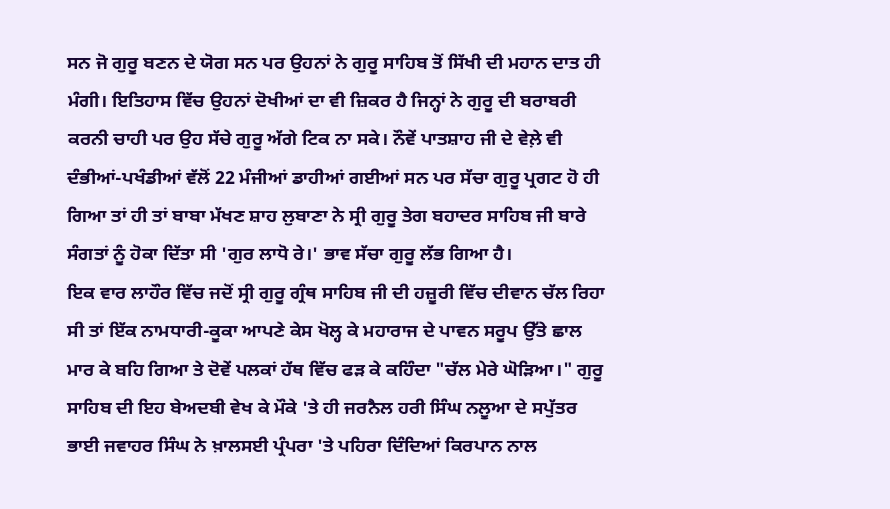ਸਨ ਜੋ ਗੁਰੂ ਬਣਨ ਦੇ ਯੋਗ ਸਨ ਪਰ ਉਹਨਾਂ ਨੇ ਗੁਰੂ ਸਾਹਿਬ ਤੋਂ ਸਿੱਖੀ ਦੀ ਮਹਾਨ ਦਾਤ ਹੀ ਮੰਗੀ। ਇਤਿਹਾਸ ਵਿੱਚ ਉਹਨਾਂ ਦੋਖੀਆਂ ਦਾ ਵੀ ਜ਼ਿਕਰ ਹੈ ਜਿਨ੍ਹਾਂ ਨੇ ਗੁਰੂ ਦੀ ਬਰਾਬਰੀ ਕਰਨੀ ਚਾਹੀ ਪਰ ਉਹ ਸੱਚੇ ਗੁਰੂ ਅੱਗੇ ਟਿਕ ਨਾ ਸਕੇ। ਨੌਵੇਂ ਪਾਤਸ਼ਾਹ ਜੀ ਦੇ ਵੇਲ਼ੇ ਵੀ ਦੰਭੀਆਂ-ਪਖੰਡੀਆਂ ਵੱਲੋਂ 22 ਮੰਜੀਆਂ ਡਾਹੀਆਂ ਗਈਆਂ ਸਨ ਪਰ ਸੱਚਾ ਗੁਰੂ ਪ੍ਰਗਟ ਹੋ ਹੀ ਗਿਆ ਤਾਂ ਹੀ ਤਾਂ ਬਾਬਾ ਮੱਖਣ ਸ਼ਾਹ ਲੁਬਾਣਾ ਨੇ ਸ੍ਰੀ ਗੁਰੂ ਤੇਗ ਬਹਾਦਰ ਸਾਹਿਬ ਜੀ ਬਾਰੇ ਸੰਗਤਾਂ ਨੂੰ ਹੋਕਾ ਦਿੱਤਾ ਸੀ 'ਗੁਰ ਲਾਧੋ ਰੇ।' ਭਾਵ ਸੱਚਾ ਗੁਰੂ ਲੱਭ ਗਿਆ ਹੈ।
ਇਕ ਵਾਰ ਲਾਹੌਰ ਵਿੱਚ ਜਦੋਂ ਸ੍ਰੀ ਗੁਰੂ ਗ੍ਰੰਥ ਸਾਹਿਬ ਜੀ ਦੀ ਹਜ਼ੂਰੀ ਵਿੱਚ ਦੀਵਾਨ ਚੱਲ ਰਿਹਾ ਸੀ ਤਾਂ ਇੱਕ ਨਾਮਧਾਰੀ-ਕੂਕਾ ਆਪਣੇ ਕੇਸ ਖੋਲ੍ਹ ਕੇ ਮਹਾਰਾਜ ਦੇ ਪਾਵਨ ਸਰੂਪ ਉੱਤੇ ਛਾਲ ਮਾਰ ਕੇ ਬਹਿ ਗਿਆ ਤੇ ਦੋਵੇਂ ਪਲਕਾਂ ਹੱਥ ਵਿੱਚ ਫੜ ਕੇ ਕਹਿੰਦਾ "ਚੱਲ ਮੇਰੇ ਘੋੜਿਆ।" ਗੁਰੂ ਸਾਹਿਬ ਦੀ ਇਹ ਬੇਅਦਬੀ ਵੇਖ ਕੇ ਮੌਕੇ 'ਤੇ ਹੀ ਜਰਨੈਲ ਹਰੀ ਸਿੰਘ ਨਲੂਆ ਦੇ ਸਪੁੱਤਰ ਭਾਈ ਜਵਾਹਰ ਸਿੰਘ ਨੇ ਖ਼ਾਲਸਈ ਪ੍ਰੰਪਰਾ 'ਤੇ ਪਹਿਰਾ ਦਿੰਦਿਆਂ ਕਿਰਪਾਨ ਨਾਲ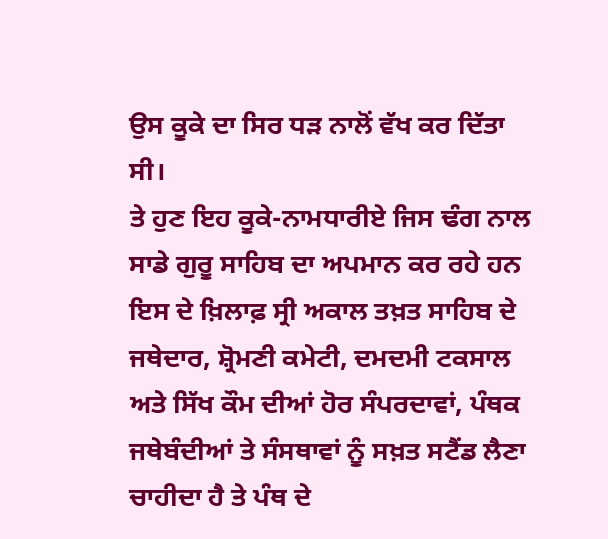ਉਸ ਕੂਕੇ ਦਾ ਸਿਰ ਧੜ ਨਾਲੋਂ ਵੱਖ ਕਰ ਦਿੱਤਾ ਸੀ।
ਤੇ ਹੁਣ ਇਹ ਕੂਕੇ-ਨਾਮਧਾਰੀਏ ਜਿਸ ਢੰਗ ਨਾਲ ਸਾਡੇ ਗੁਰੂ ਸਾਹਿਬ ਦਾ ਅਪਮਾਨ ਕਰ ਰਹੇ ਹਨ ਇਸ ਦੇ ਖ਼ਿਲਾਫ਼ ਸ੍ਰੀ ਅਕਾਲ ਤਖ਼ਤ ਸਾਹਿਬ ਦੇ ਜਥੇਦਾਰ, ਸ਼੍ਰੋਮਣੀ ਕਮੇਟੀ, ਦਮਦਮੀ ਟਕਸਾਲ ਅਤੇ ਸਿੱਖ ਕੌਮ ਦੀਆਂ ਹੋਰ ਸੰਪਰਦਾਵਾਂ, ਪੰਥਕ ਜਥੇਬੰਦੀਆਂ ਤੇ ਸੰਸਥਾਵਾਂ ਨੂੰ ਸਖ਼ਤ ਸਟੈਂਡ ਲੈਣਾ ਚਾਹੀਦਾ ਹੈ ਤੇ ਪੰਥ ਦੇ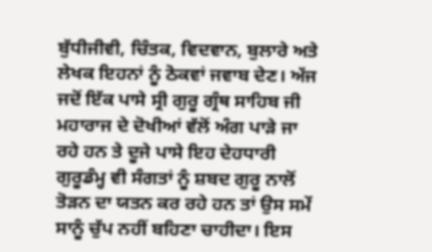ਬੁੱਧੀਜੀਵੀ, ਚਿੰਤਕ, ਵਿਦਵਾਨ, ਬੁਲਾਰੇ ਅਤੇ ਲੇਖਕ ਇਹਨਾਂ ਨੂੰ ਠੋਕਵਾਂ ਜਵਾਬ ਦੇਣ। ਅੱਜ ਜਦੋਂ ਇੱਕ ਪਾਸੇ ਸ੍ਰੀ ਗੁਰੂ ਗ੍ਰੰਥ ਸਾਹਿਬ ਜੀ ਮਹਾਰਾਜ ਦੇ ਦੋਖੀਆਂ ਵੱਲੋਂ ਅੰਗ ਪਾੜੇ ਜਾ ਰਹੇ ਹਨ ਤੇ ਦੂਜੇ ਪਾਸੇ ਇਹ ਦੇਹਧਾਰੀ ਗੁਰੂਡੰਮ੍ਹ ਵੀ ਸੰਗਤਾਂ ਨੂੰ ਸ਼ਬਦ ਗੁਰੂ ਨਾਲੋਂ ਤੋੜਨ ਦਾ ਯਤਨ ਕਰ ਰਹੇ ਹਨ ਤਾਂ ਉਸ ਸਮੇਂ ਸਾਨੂੰ ਚੁੱਪ ਨਹੀਂ ਬਹਿਣਾ ਚਾਹੀਦਾ‌। ਇਸ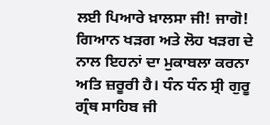ਲਈ ਪਿਆਰੇ ਖ਼ਾਲਸਾ ਜੀ! ਜਾਗੋ! ਗਿਆਨ ਖੜਗ ਅਤੇ ਲੋਹ ਖੜਗ ਦੇ ਨਾਲ ਇਹਨਾਂ ਦਾ ਮੁਕਾਬਲਾ ਕਰਨਾ ਅਤਿ ਜ਼ਰੂਰੀ ਹੈ। ਧੰਨ ਧੰਨ ਸ੍ਰੀ ਗੁਰੂ ਗ੍ਰੰਥ ਸਾਹਿਬ ਜੀ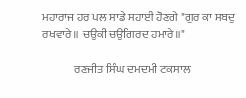ਮਹਾਰਾਜ ਹਰ ਪਲ ਸਾਡੇ ਸਹਾਈ ਹੋਣਗੇ "ਗੁਰ ਕਾ ਸਬਦੁ ਰਖਵਾਰੇ॥ ਚਉਕੀ ਚਉਗਿਰਦ ਹਮਾਰੇ॥"

              ਰਣਜੀਤ ਸਿੰਘ ਦਮਦਮੀ ਟਕਸਾਲ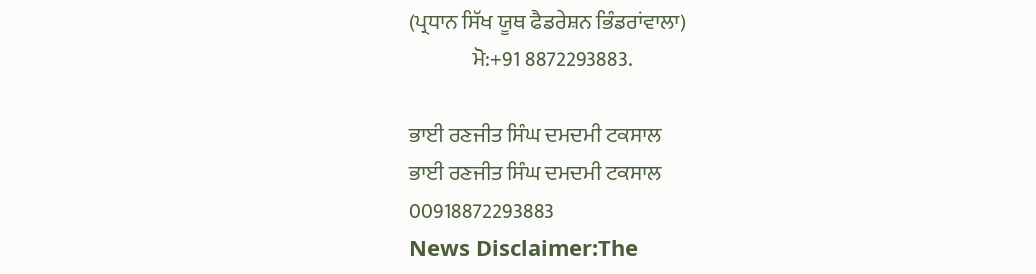(ਪ੍ਰਧਾਨ ਸਿੱਖ ਯੂਥ ਫੈਡਰੇਸ਼ਨ ਭਿੰਡਰਾਂਵਾਲਾ)
               ਮੋ:+91 8872293883.

ਭਾਈ ਰਣਜੀਤ ਸਿੰਘ ਦਮਦਮੀ ਟਕਸਾਲ
ਭਾਈ ਰਣਜੀਤ ਸਿੰਘ ਦਮਦਮੀ ਟਕਸਾਲ
00918872293883
News Disclaimer:The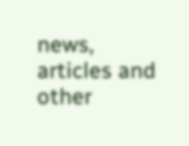news, articles and other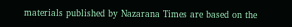materials published by Nazarana Times are based on the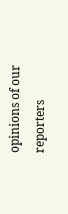opinions of our reporters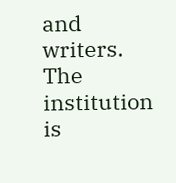and writers. The institution is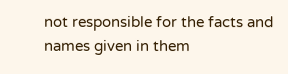not responsible for the facts and names given in them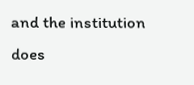and the institution does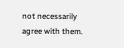not necessarily agree with them.